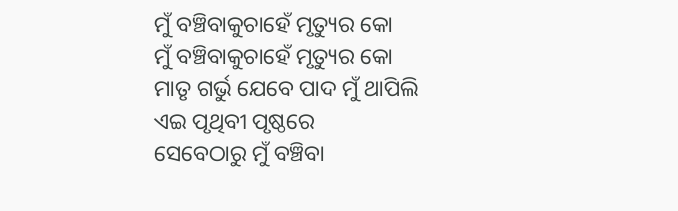ମୁଁ ବଞ୍ଚିବାକୁଚାହେଁ ମୃତ୍ୟୁର କୋ
ମୁଁ ବଞ୍ଚିବାକୁଚାହେଁ ମୃତ୍ୟୁର କୋ
ମାତୃ ଗର୍ଭୁ ଯେବେ ପାଦ ମୁଁ ଥାପିଲି
ଏଇ ପୃଥିବୀ ପୃଷ୍ଠରେ
ସେବେଠାରୁ ମୁଁ ବଞ୍ଚିବା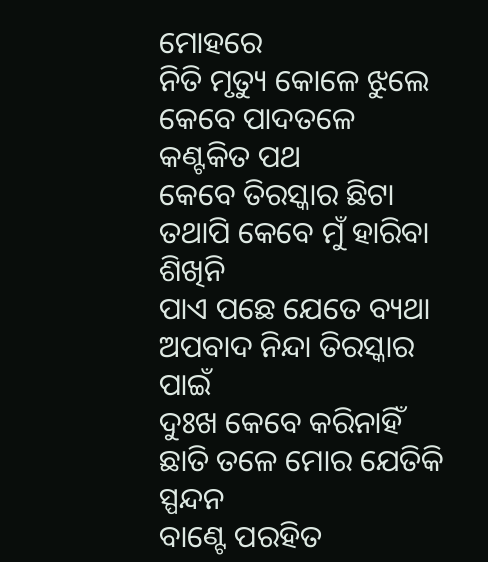ମୋହରେ
ନିତି ମୃତ୍ୟୁ କୋଳେ ଝୁଲେ
କେବେ ପାଦତଳେ କଣ୍ଟକିତ ପଥ
କେବେ ତିରସ୍କାର ଛିଟା
ତଥାପି କେବେ ମୁଁ ହାରିବା ଶିଖିନି
ପାଏ ପଛେ ଯେତେ ବ୍ୟଥା
ଅପବାଦ ନିନ୍ଦା ତିରସ୍କାର ପାଇଁ
ଦୁଃଖ କେବେ କରିନାହିଁ
ଛାତି ତଳେ ମୋର ଯେତିକି ସ୍ପନ୍ଦନ
ବାଣ୍ଟେ ପରହିତ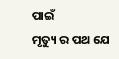ପାଇଁ
ମୃତ୍ୟୁ ର ପଥ ଯେ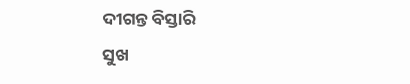ଦୀଗନ୍ତ ବିସ୍ତାରି
ସୁଖ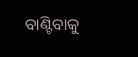ବାଣ୍ଟିବାକୁ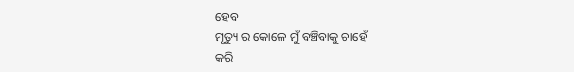ହେବ
ମୃତ୍ୟୁ ର କୋଳେ ମୁଁ ବଞ୍ଚିବାକୁ ଚାହେଁ
କରି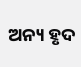ଅନ୍ୟ ହୃଦ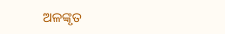ଅଳଙ୍କୃତ